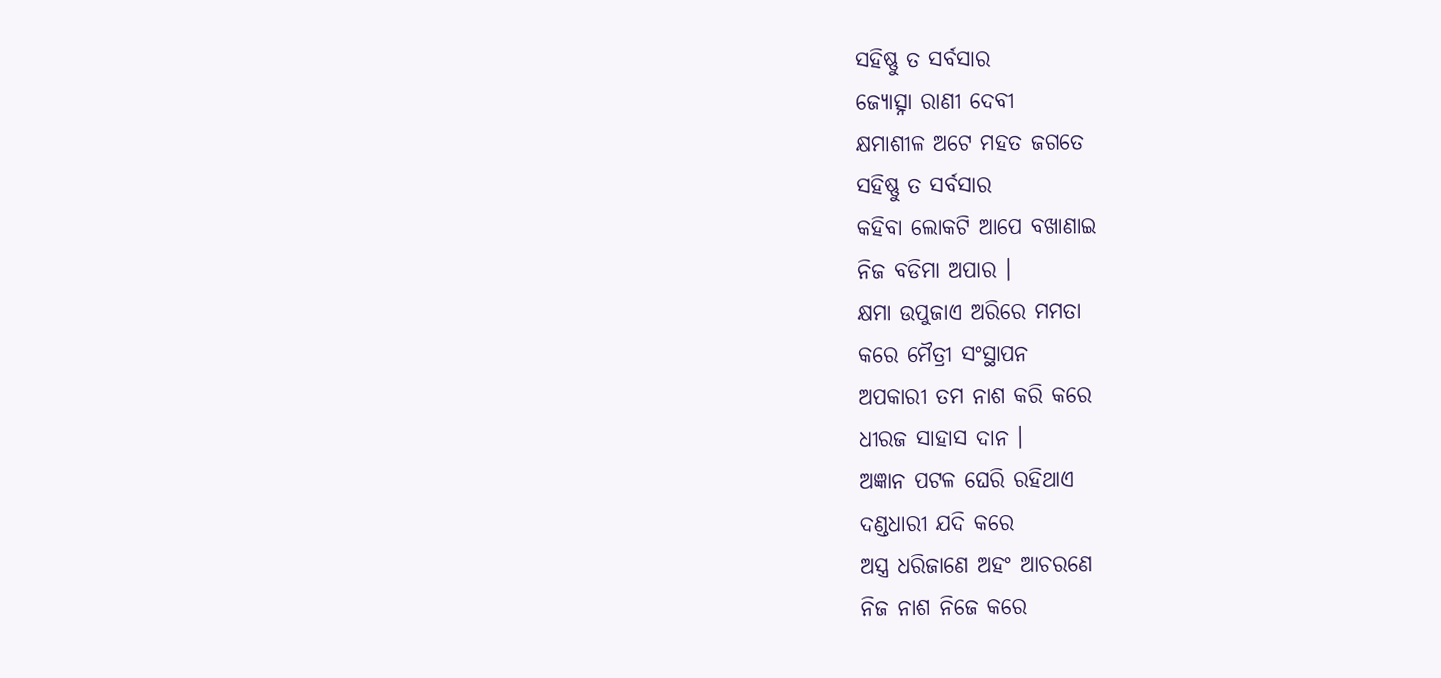ସହିଷ୍ଣୁ ତ ସର୍ବସାର
ଜ୍ୟୋତ୍ସ୍ନା ରାଣୀ ଦେବୀ
କ୍ଷମାଶୀଳ ଅଟେ ମହତ ଜଗତେ
ସହିଷ୍ଣୁ ତ ସର୍ବସାର
କହିବା ଲୋକଟି ଆପେ ବଖାଣାଇ
ନିଜ ବଡିମା ଅପାର ।
କ୍ଷମା ଉପୁଜାଏ ଅରିରେ ମମତା
କରେ ମୈତ୍ରୀ ସଂସ୍ଥାପନ
ଅପକାରୀ ତମ ନାଶ କରି କରେ
ଧୀରଜ ସାହାସ ଦାନ ।
ଅଜ୍ଞାନ ପଟଳ ଘେରି ରହିଥାଏ
ଦଣ୍ଡଧାରୀ ଯଦି କରେ
ଅସ୍ତ୍ର ଧରିଜାଣେ ଅହଂ ଆଚରଣେ
ନିଜ ନାଶ ନିଜେ କରେ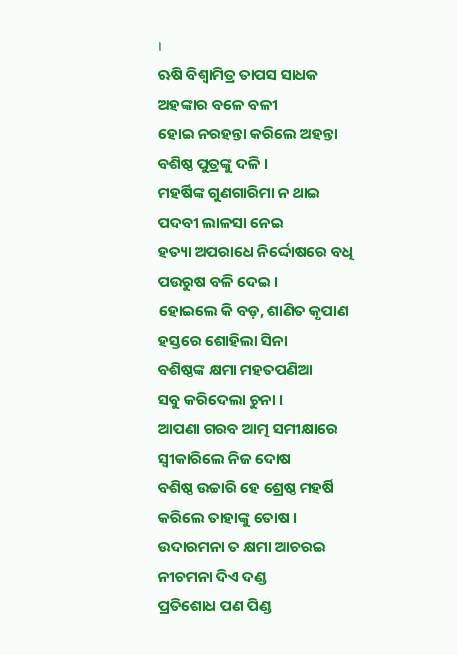।
ଋଷି ବିଶ୍ଵାମିତ୍ର ତାପସ ସାଧକ
ଅହଙ୍କାର ବଳେ ବଳୀ
ହୋଇ ନରହନ୍ତା କରିଲେ ଅହନ୍ତା
ବଶିଷ୍ଠ ପୁତ୍ରଙ୍କୁ ଦଳି ।
ମହର୍ଷିଙ୍କ ଗୁଣଗାରିମା ନ ଥାଇ
ପଦବୀ ଲାଳସା ନେଇ
ହତ୍ୟା ଅପରାଧେ ନିର୍ଦ୍ଦୋଷରେ ବଧି
ପଉରୁଷ ବଳି ଦେଇ ।
ହୋଇଲେ କି ବଡ଼, ଶାଣିତ କୃପାଣ
ହସ୍ତରେ ଶୋହିଲା ସିନା
ବଶିଷ୍ଠଙ୍କ କ୍ଷମା ମହତପଣିଆ
ସବୁ କରିଦେଲା ଚୁନା ।
ଆପଣା ଗରବ ଆତ୍ମ ସମୀକ୍ଷାରେ
ସ୍ଵୀକାରିଲେ ନିଜ ଦୋଷ
ବଶିଷ୍ଠ ଉଚ୍ଚାରି ହେ ଶ୍ରେଷ୍ଠ ମହର୍ଷି
କରିଲେ ତାହାଙ୍କୁ ତୋଷ ।
ଉଦାରମନା ତ କ୍ଷମା ଆଚରଇ
ନୀଚମନା ଦିଏ ଦଣ୍ଡ
ପ୍ରତିଶୋଧ ପଣ ପିଣ୍ଡ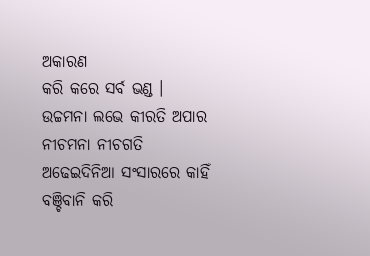ଅକାରଣ
କରି କରେ ସର୍ବ ଭଣ୍ଡ ।
ଉଚ୍ଚମନା ଲଭେ କୀରତି ଅପାର
ନୀଚମନା ନୀଚଗତି
ଅଢେଇଦିନିଆ ସଂସାରରେ କାହିଁ
ବଞ୍ଚିବାନି କରି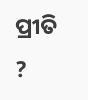ପ୍ରୀତି ?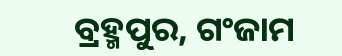ବ୍ରହ୍ମପୁର, ଗଂଜାମ